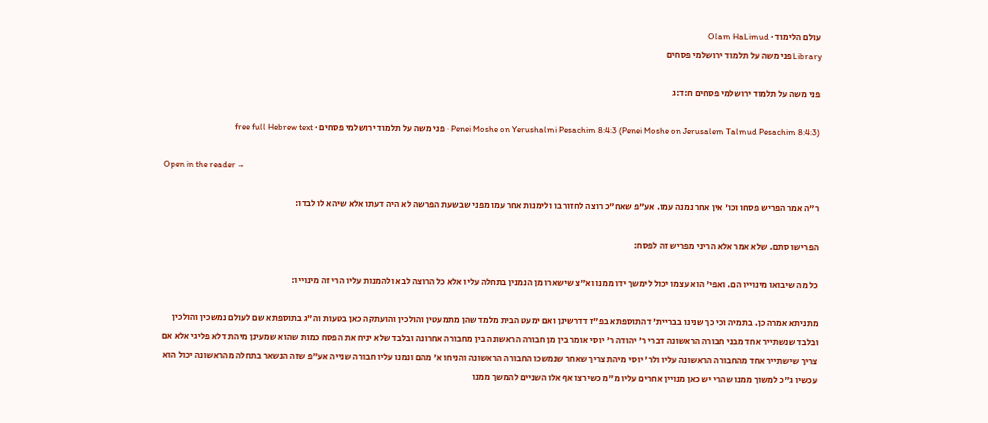עולם הלימוד · Olam HaLimud
Libraryפני משה על תלמוד ירושלמי פסחים

פני משה על תלמוד ירושלמי פסחים ח:ד:ג

Penei Moshe on Yerushalmi Pesachim 8:4:3 (Penei Moshe on Jerusalem Talmud Pesachim 8:4:3) · פני משה על תלמוד ירושלמי פסחים · free full Hebrew text

Open in the reader →

ר"ה אמר הפריש פסחו וכו' אין אחר נמנה עמו. אע"פ שאח"כ רוצה לחזור בו ולימנות אחר עמו מפני שבשעת הפרשה לא היה דעתו אלא שיהא לו לבדו:

הפרישו סתם. שלא אמר אלא הריני מפריש זה לפסח:

כל מה שיבואו מינוייו הם. ואפי' הוא עצמו יכול לימשך ידו ממנו וא"צ שישארו מן הנמנין בתחלה עליו אלא כל הרוצה לבא ולהמנות עליו הרי זה מינוייו:

מתניתא אמרה כן. בתמיה וכי כך שנינו בבריית' דהתוספתא בפ"ז דדרשינן ואם ימעט הבית מלמד שהן מתמעטין והולכין והועתקה כאן בטעות וה"ג בתוספתא שם לעולם נמשכין והולכין ובלבד שנשתייר אחד מבני חבורה הראשונה דברי ר' יהודה ר' יוסי אומר בין מן חבורה הראשונה בין מחבורה אחרונה ובלבד שלא יניח את הפסח כמות שהוא שמעינן מיהת דלא פליגי אלא אם צריך שישתייר אחד מהחבורה הראשונה עליו ולר' יוסי מיהת צריך שאחר שנמשכו החבורה הראשונה והניחו א' מהם ונמנו עליו חבורה שנייה אע"פ שזה הנשאר בתחלה מהראשונה יכול הוא עכשיו ג"כ למשוך ממנו שהרי יש כאן מנויין אחרים עליו מ"מ כשירצו אף אלו השניים להמשך ממנו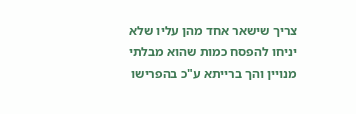צריך שישאר אחד מהן עליו שלא יניחו להפסח כמות שהוא מבלתי מנויין והך ברייתא ע"כ בהפרישו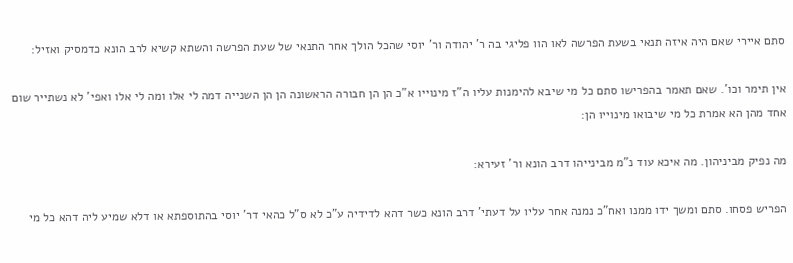סתם איירי שאם היה איזה תנאי בשעת הפרשה לאו הוו פליגי בה ר' יהודה ור' יוסי שהכל הולך אחר התנאי של שעת הפרשה והשתא קשיא לרב הונא כדמסיק ואזיל:

אין תימר וכו'. שאם תאמר בהפרישו סתם כל מי שיבא להימנות עליו ה"ז מינוייו א"כ הן הן חבורה הראשונה הן הן השנייה דמה לי אלו ומה לי אלו ואפי' לא נשתייר שום אחד מהן הא אמרת כל מי שיבואו מינוייו הן:

מה נפיק מביניהון. מה איכא עוד נ"מ מבינייהו דרב הונא ור' זעירא:

הפריש פסחו. סתם ומשך ידו ממנו ואח"כ נמנה אחר עליו על דעתי' דרב הונא כשר דהא לדידיה ע"כ לא ס"ל כהאי דר' יוסי בהתוספתא או דלא שמיע ליה דהא כל מי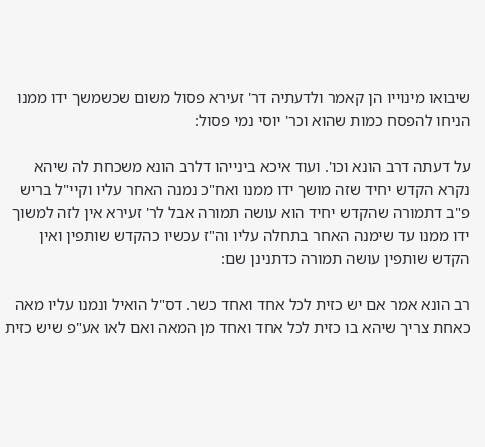שיבואו מינוייו הן קאמר ולדעתיה דר' זעירא פסול משום שכשמשך ידו ממנו הניחו להפסח כמות שהוא וכר' יוסי נמי פסול:

על דעתה דרב הונא וכו'. ועוד איכא בינייהו דלרב הונא משכחת לה שיהא נקרא הקדש יחיד שזה מושך ידו ממנו ואח"כ נמנה האחר עליו וקיי"ל בריש פ"ב דתמורה שהקדש יחיד הוא עושה תמורה אבל לר' זעירא אין לזה למשוך ידו ממנו עד שימנה האחר בתחלה עליו וה"ז עכשיו כהקדש שותפין ואין הקדש שותפין עושה תמורה כדתנינן שם:

רב הונא אמר אם יש כזית לכל אחד ואחד כשר. דס"ל הואיל ונמנו עליו מאה כאחת צריך שיהא בו כזית לכל אחד ואחד מן המאה ואם לאו אע"פ שיש כזית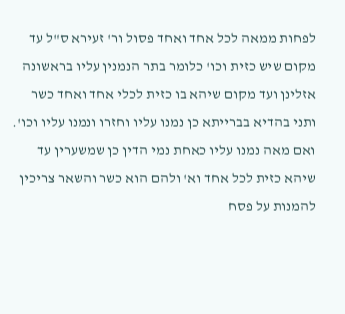לפחות ממאה לכל אחד ואחד פסול ור' זעירא ס"ל עד מקום שיש כזית וכו' כלומר בתר הנמנין עליו בראשונה אזלינן ועד מקום שיהא בו כזית לכלי אחד ואחד כשר ותני בהדיא בברייתא כן נמנו עליו וחזרו ונמנו עליו וכו'. ואם מאה נמנו עליו כאחת נמי הדין כן שמשערין עד שיהא כזית לכל אחד וא' ולהם הוא כשר והשאר צריכין להמנות על פסח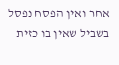אחר ואין הפסח נפסל בשביל שאין בו כזית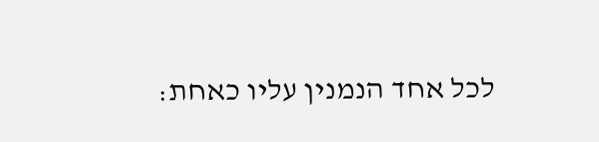לכל אחד הנמנין עליו כאחת: